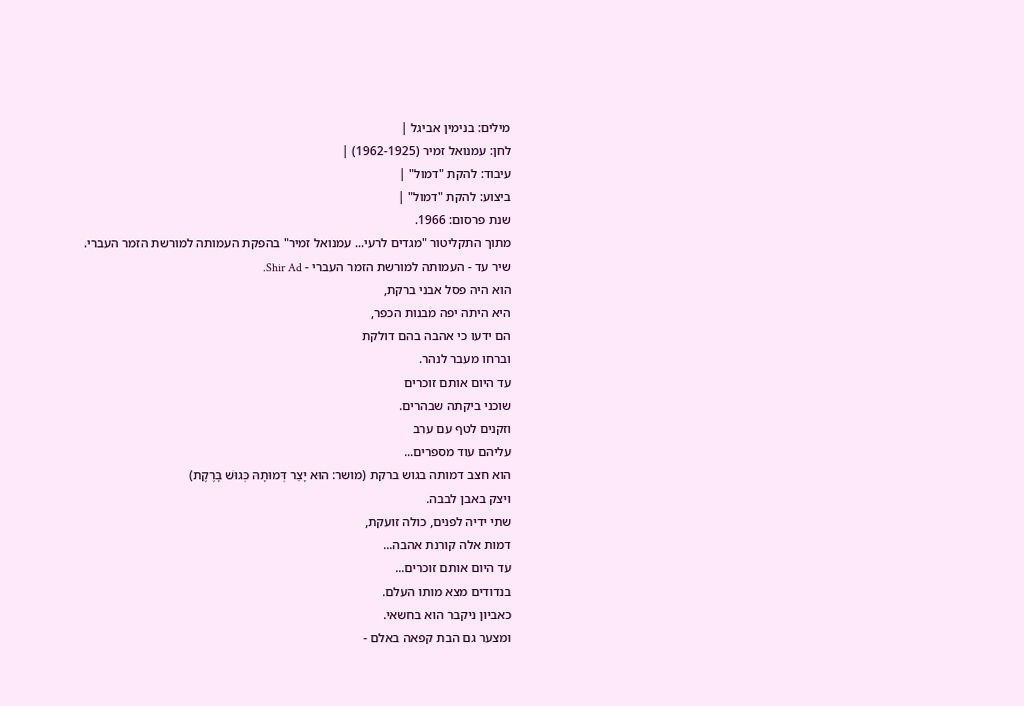מילים: בנימין אביגל |
לחן: עמנואל זמיר (1962-1925) |
עיבוד: להקת "דמול" |
ביצוע: להקת "דמול" |
שנת פרסום: 1966.
מתוך התקליטור "מגדים לרעי... עמנואל זמיר" בהפקת העמותה למורשת הזמר העברי.
שיר עד - העמותה למורשת הזמר העברי - Shir Ad.
הוא היה פסל אבני ברקת,
היא היתה יפה מבנות הכפר,
הם ידעו כי אהבה בהם דולקת
וברחו מעבר לנהר.
עד היום אותם זוכרים
שוכני ביקתה שבהרים.
וזקנים לטף עם ערב
עליהם עוד מספרים...
הוא חצב דמותה בגוש ברקת (מושר: הוּא יָצַר דְּמוּתָהּ כְּגוּשׁ בָּרֶקֶת)
ויצק באבן לבבה.
שתי ידיה לפנים, כולה זועקת,
דמות אלה קורנת אהבה...
עד היום אותם זוכרים...
בנדודים מצא מותו העלם.
כאביון ניקבר הוא בחשאי.
ומצער גם הבת קפאה באלם -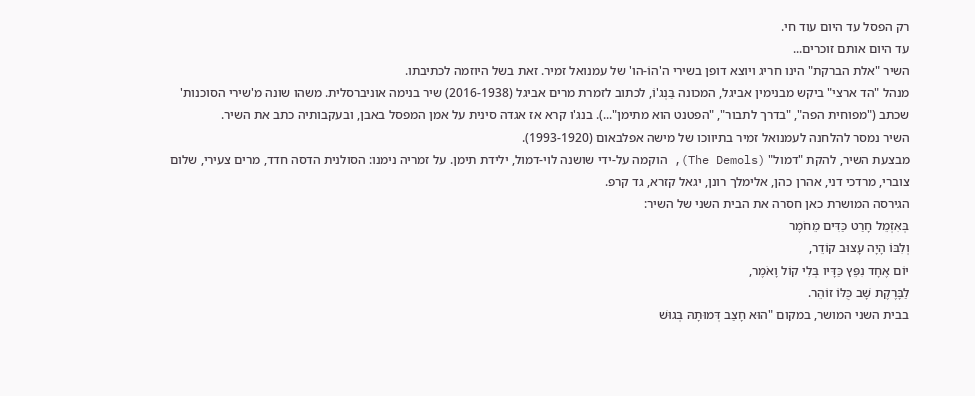רק הפסל עד היום עוד חי.
עד היום אותם זוכרים...
השיר "אלת הברקת" הינו חריג ויוצא דופן בשירי ה'הוֹ-הו' של עמנואל זמיר. זאת בשל היוזמה לכתיבתו.
מנהל "הד ארצי" ביקש מבנימין אביגל, המכונה בַּנְג'וֹ, לכתוב לזמרת מרים אביגל (2016-1938) שיר בנימה אוניברסלית. משהו שונה מ'שירי הסוכנות' שכתב ("מפוחית הפה", "בדרך לתבור", "הפטנט הוא מתימן"...). בנג'ו קרא אז אגדה סינית על אמן המפסל באבן, ובעקבותיה כתב את השיר.
השיר נמסר להלחנה לעמנואל זמיר בתיווכו של מישה אפלבאום (1993-1920).
מבצעת השיר, להקת "דמול" (The Demols), הוקמה על-ידי שושנה לוי-דמול, ילידת תימן. על זמריה נימנו: הסולנית הדסה חדד, מרים צעירי, שלום צוברי, מרדכי דני, אהרן כהן, אלימלך רונן, יגאל קזרא, גד קרפ.
הגירסה המושרת כאן חסרה את הבית השני של השיר:
בְּאִזְמֵל חָרַט כַּדִּים מֵחֹמֶר
וְלִבּוֹ הָיָה עָצוּב קוֹדֵר,
יוֹם אֶחָד נִפֵּץ כַּדָּיו בְּלִי קוֹל וָאֹמֶר,
לַבָּרֶקֶת שָׁב כֻּלּוֹ זוֹהֵר.
בבית השני המושר, במקום "הוּא חָצַב דְּמוּתָהּ בְּגוּשׁ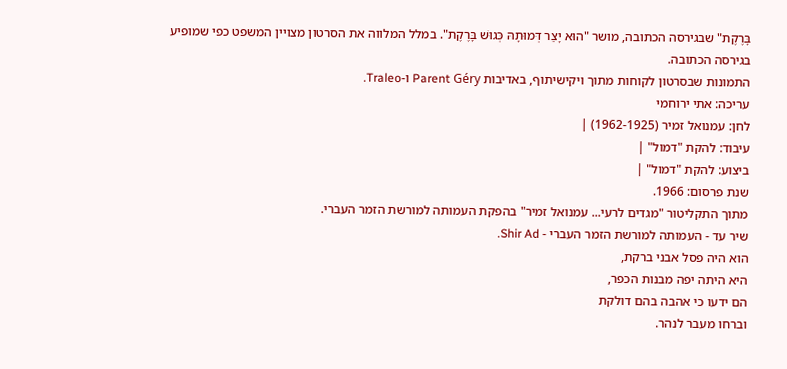בָּרֶקֶת" שבגירסה הכתובה, מושר "הוּא יָצַר דְּמוּתָהּ כְּגוּשׁ בָּרֶקֶת". במלל המלווה את הסרטון מצויין המשפט כפי שמופיע בגירסה הכתובה.
התמונות שבסרטון לקוחות מתוך ויקישיתוף, באדיבות Parent Géry ו-Traleo.
עריכה: אתי ירוחמי
לחן: עמנואל זמיר (1962-1925) |
עיבוד: להקת "דמול" |
ביצוע: להקת "דמול" |
שנת פרסום: 1966.
מתוך התקליטור "מגדים לרעי... עמנואל זמיר" בהפקת העמותה למורשת הזמר העברי.
שיר עד - העמותה למורשת הזמר העברי - Shir Ad.
הוא היה פסל אבני ברקת,
היא היתה יפה מבנות הכפר,
הם ידעו כי אהבה בהם דולקת
וברחו מעבר לנהר.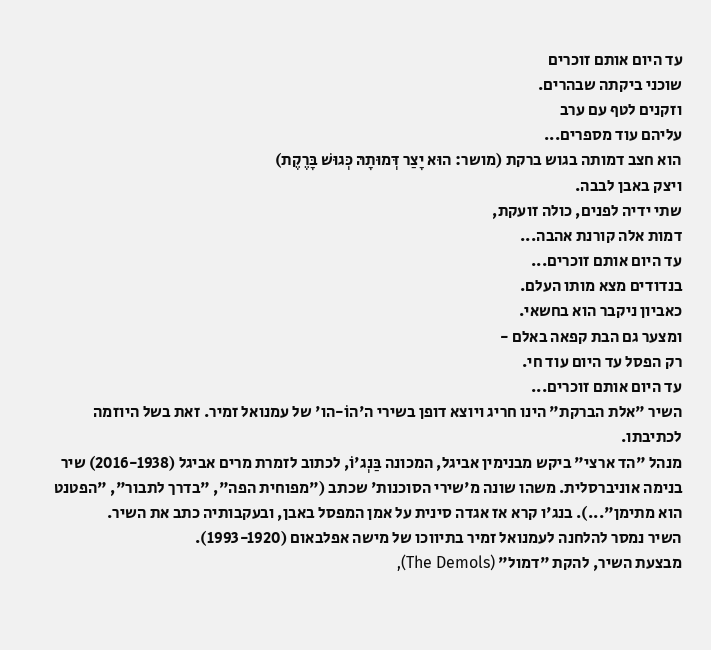עד היום אותם זוכרים
שוכני ביקתה שבהרים.
וזקנים לטף עם ערב
עליהם עוד מספרים...
הוא חצב דמותה בגוש ברקת (מושר: הוּא יָצַר דְּמוּתָהּ כְּגוּשׁ בָּרֶקֶת)
ויצק באבן לבבה.
שתי ידיה לפנים, כולה זועקת,
דמות אלה קורנת אהבה...
עד היום אותם זוכרים...
בנדודים מצא מותו העלם.
כאביון ניקבר הוא בחשאי.
ומצער גם הבת קפאה באלם -
רק הפסל עד היום עוד חי.
עד היום אותם זוכרים...
השיר "אלת הברקת" הינו חריג ויוצא דופן בשירי ה'הוֹ-הו' של עמנואל זמיר. זאת בשל היוזמה לכתיבתו.
מנהל "הד ארצי" ביקש מבנימין אביגל, המכונה בַּנְג'וֹ, לכתוב לזמרת מרים אביגל (2016-1938) שיר בנימה אוניברסלית. משהו שונה מ'שירי הסוכנות' שכתב ("מפוחית הפה", "בדרך לתבור", "הפטנט הוא מתימן"...). בנג'ו קרא אז אגדה סינית על אמן המפסל באבן, ובעקבותיה כתב את השיר.
השיר נמסר להלחנה לעמנואל זמיר בתיווכו של מישה אפלבאום (1993-1920).
מבצעת השיר, להקת "דמול" (The Demols),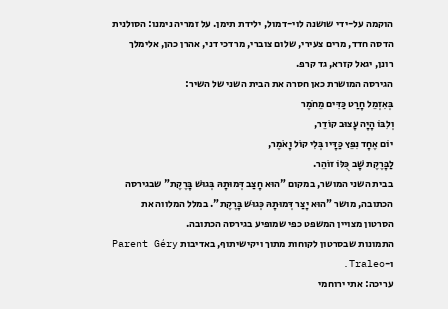הוקמה על-ידי שושנה לוי-דמול, ילידת תימן. על זמריה נימנו: הסולנית הדסה חדד, מרים צעירי, שלום צוברי, מרדכי דני, אהרן כהן, אלימלך רונן, יגאל קזרא, גד קרפ.
הגירסה המושרת כאן חסרה את הבית השני של השיר:
בְּאִזְמֵל חָרַט כַּדִּים מֵחֹמֶר
וְלִבּוֹ הָיָה עָצוּב קוֹדֵר,
יוֹם אֶחָד נִפֵּץ כַּדָּיו בְּלִי קוֹל וָאֹמֶר,
לַבָּרֶקֶת שָׁב כֻּלּוֹ זוֹהֵר.
בבית השני המושר, במקום "הוּא חָצַב דְּמוּתָהּ בְּגוּשׁ בָּרֶקֶת" שבגירסה הכתובה, מושר "הוּא יָצַר דְּמוּתָהּ כְּגוּשׁ בָּרֶקֶת". במלל המלווה את הסרטון מצויין המשפט כפי שמופיע בגירסה הכתובה.
התמונות שבסרטון לקוחות מתוך ויקישיתוף, באדיבות Parent Géry ו-Traleo.
עריכה: אתי ירוחמי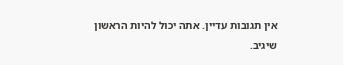אין תגובות עדיין. אתה יכול להיות הראשון שיגיב.